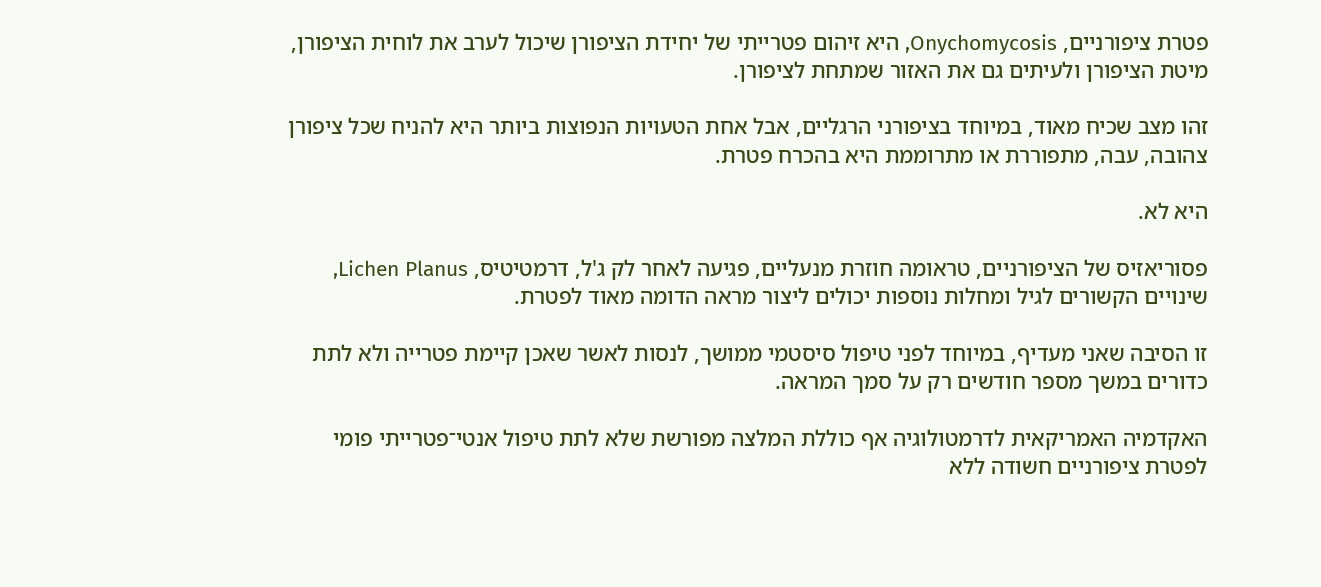פטרת ציפורניים, Onychomycosis, היא זיהום פטרייתי של יחידת הציפורן שיכול לערב את לוחית הציפורן, מיטת הציפורן ולעיתים גם את האזור שמתחת לציפורן.

זהו מצב שכיח מאוד, במיוחד בציפורני הרגליים, אבל אחת הטעויות הנפוצות ביותר היא להניח שכל ציפורן צהובה, עבה, מתפוררת או מתרוממת היא בהכרח פטרת.

היא לא.

פסוריאזיס של הציפורניים, טראומה חוזרת מנעליים, פגיעה לאחר לק ג'ל, דרמטיטיס, Lichen Planus, שינויים הקשורים לגיל ומחלות נוספות יכולים ליצור מראה הדומה מאוד לפטרת.

זו הסיבה שאני מעדיף, במיוחד לפני טיפול סיסטמי ממושך, לנסות לאשר שאכן קיימת פטרייה ולא לתת כדורים במשך מספר חודשים רק על סמך המראה.

האקדמיה האמריקאית לדרמטולוגיה אף כוללת המלצה מפורשת שלא לתת טיפול אנטי־פטרייתי פומי לפטרת ציפורניים חשודה ללא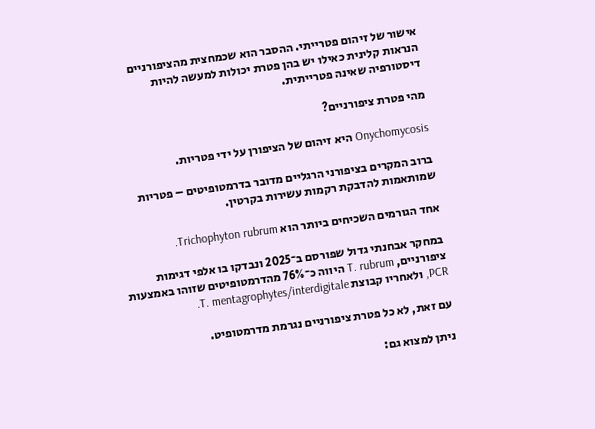אישור של זיהום פטרייתי. ההסבר הוא שכמחצית מהציפורניים הנראות קלינית כאילו יש בהן פטרת יכולות למעשה להיות דיסטורפיה שאינה פטרייתית.

מהי פטרת ציפורניים?

Onychomycosis היא זיהום של הציפורן על ידי פטריות.

ברוב המקרים בציפורני הרגליים מדובר בדרמטופיטים – פטריות שמותאמות להדבקת רקמות עשירות בקרטין.

אחד הגורמים השכיחים ביותר הוא Trichophyton rubrum.

במחקר אבחנתי גדול שפורסם ב־2025 ונבדקו בו אלפי דגימות ציפורניים, T. rubrum היווה כ־76% מהדרמטופיטים שזוהו באמצעות PCR, ולאחריו קבוצת T. mentagrophytes/interdigitale.

עם זאת, לא כל פטרת ציפורניים נגרמת מדרמטופיט.

ניתן למצוא גם: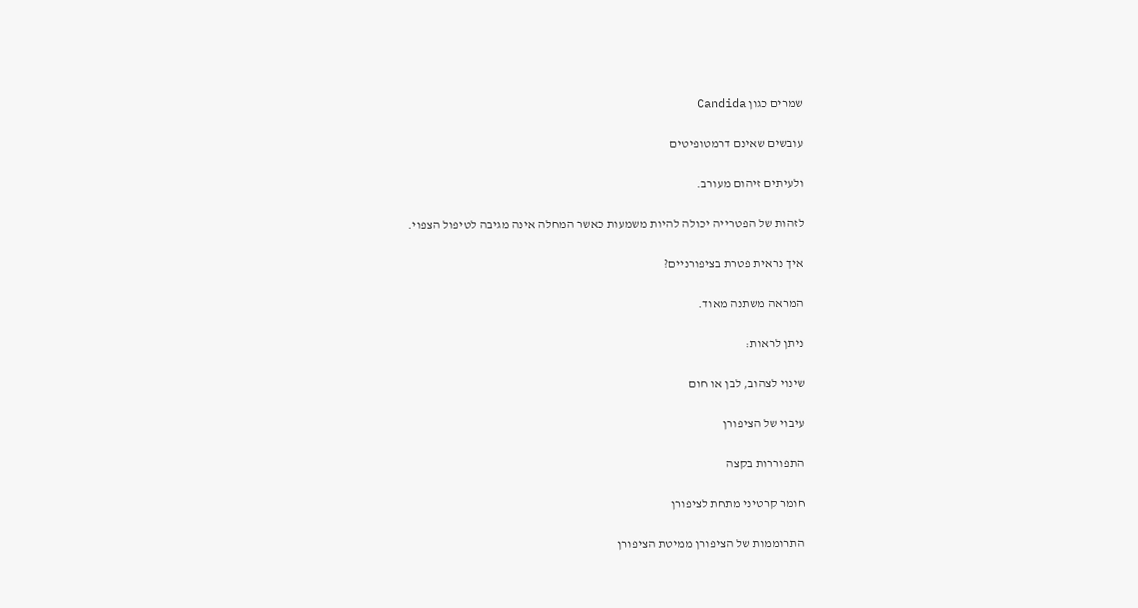שמרים כגון Candida

עובשים שאינם דרמטופיטים

ולעיתים זיהום מעורב.

לזהות של הפטרייה יכולה להיות משמעות כאשר המחלה אינה מגיבה לטיפול הצפוי.

איך נראית פטרת בציפורניים?

המראה משתנה מאוד.

ניתן לראות:

שינוי לצהוב, לבן או חום

עיבוי של הציפורן

התפוררות בקצה

חומר קרטיני מתחת לציפורן

התרוממות של הציפורן ממיטת הציפורן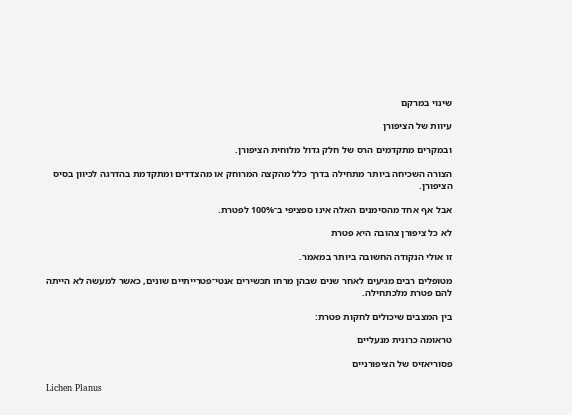שינוי במרקם

עיוות של הציפורן

ובמקרים מתקדמים הרס של חלק גדול מלוחית הציפורן.

הצורה השכיחה ביותר מתחילה בדרך כלל מהקצה המרוחק או מהצדדים ומתקדמת בהדרגה לכיוון בסיס הציפורן.

אבל אף אחד מהסימנים האלה אינו ספציפי ב־100% לפטרת.

לא כל ציפורן צהובה היא פטרת

זו אולי הנקודה החשובה ביותר במאמר.

מטופלים רבים מגיעים לאחר שנים שבהן מרחו תכשירים אנטי־פטרייתיים שונים, כאשר למעשה לא הייתה להם פטרת מלכתחילה.

בין המצבים שיכולים לחקות פטרת:

טראומה כרונית מנעליים

פסוריאזיס של הציפורניים

Lichen Planus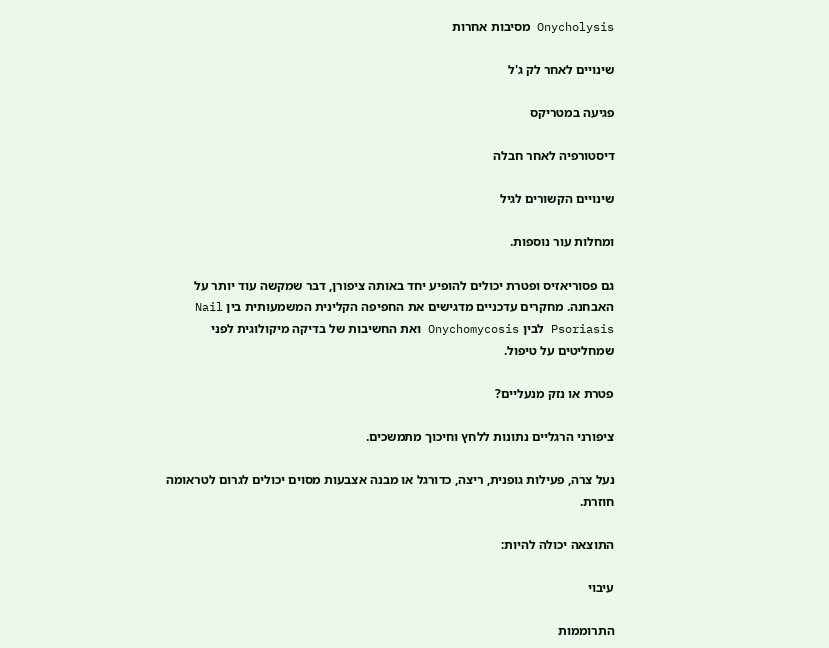Onycholysis מסיבות אחרות

שינויים לאחר לק ג'ל

פגיעה במטריקס

דיסטורפיה לאחר חבלה

שינויים הקשורים לגיל

ומחלות עור נוספות.

גם פסוריאזיס ופטרת יכולים להופיע יחד באותה ציפורן, דבר שמקשה עוד יותר על האבחנה. מחקרים עדכניים מדגישים את החפיפה הקלינית המשמעותית בין Nail Psoriasis לבין Onychomycosis ואת החשיבות של בדיקה מיקולוגית לפני שמחליטים על טיפול.

פטרת או נזק מנעליים?

ציפורני הרגליים נתונות ללחץ וחיכוך מתמשכים.

נעל צרה, פעילות גופנית, ריצה, כדורגל או מבנה אצבעות מסוים יכולים לגרום לטראומה חוזרת.

התוצאה יכולה להיות:

עיבוי

התרוממות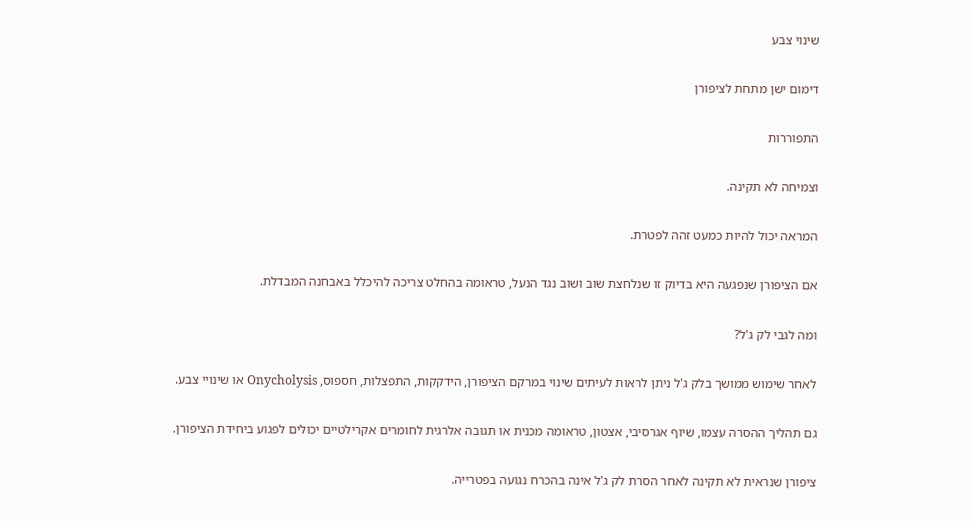שינוי צבע

דימום ישן מתחת לציפורן

התפוררות

וצמיחה לא תקינה.

המראה יכול להיות כמעט זהה לפטרת.

אם הציפורן שנפגעה היא בדיוק זו שנלחצת שוב ושוב נגד הנעל, טראומה בהחלט צריכה להיכלל באבחנה המבדלת.

ומה לגבי לק ג'ל?

לאחר שימוש ממושך בלק ג'ל ניתן לראות לעיתים שינוי במרקם הציפורן, הידקקות, התפצלות, חספוס, Onycholysis או שינויי צבע.

גם תהליך ההסרה עצמו, שיוף אגרסיבי, אצטון, טראומה מכנית או תגובה אלרגית לחומרים אקרילטיים יכולים לפגוע ביחידת הציפורן.

ציפורן שנראית לא תקינה לאחר הסרת לק ג'ל אינה בהכרח נגועה בפטרייה.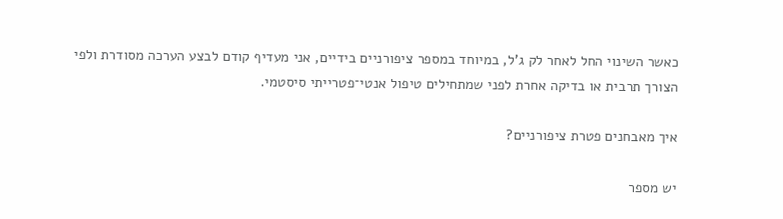כאשר השינוי החל לאחר לק ג'ל, במיוחד במספר ציפורניים בידיים, אני מעדיף קודם לבצע הערכה מסודרת ולפי הצורך תרבית או בדיקה אחרת לפני שמתחילים טיפול אנטי־פטרייתי סיסטמי.

איך מאבחנים פטרת ציפורניים?

יש מספר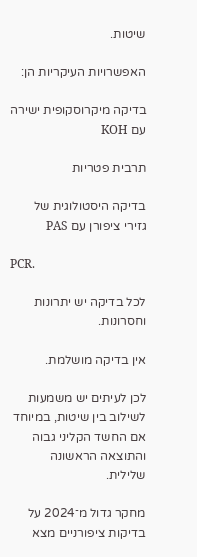שיטות.

האפשרויות העיקריות הן:

בדיקה מיקרוסקופית ישירה עם KOH

תרבית פטריות

בדיקה היסטולוגית של גזירי ציפורן עם PAS

PCR.

לכל בדיקה יש יתרונות וחסרונות.

אין בדיקה מושלמת.

לכן לעיתים יש משמעות לשילוב בין שיטות, במיוחד אם החשד הקליני גבוה והתוצאה הראשונה שלילית.

מחקר גדול מ־2024 על בדיקות ציפורניים מצא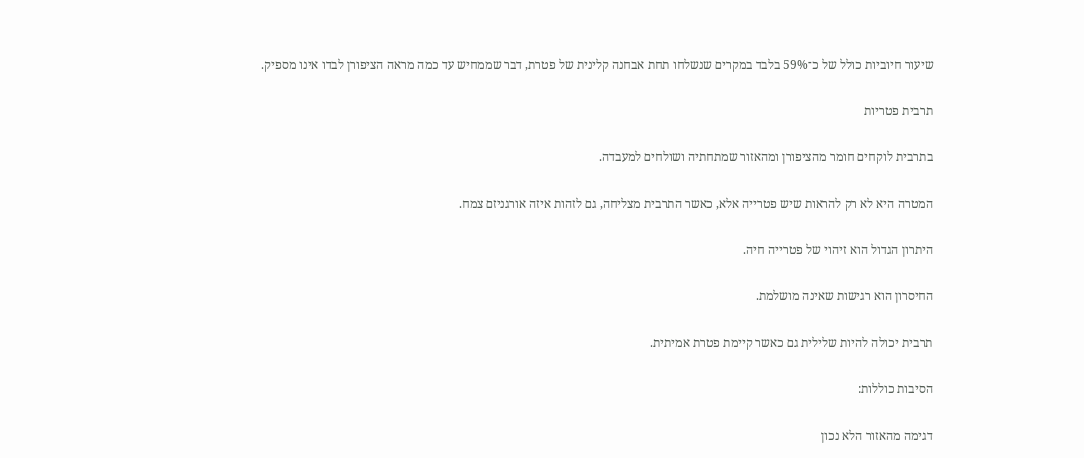שיעור חיוביות כולל של כ־59% בלבד במקרים שנשלחו תחת אבחנה קלינית של פטרת, דבר שממחיש עד כמה מראה הציפורן לבדו אינו מספיק.

תרבית פטריות

בתרבית לוקחים חומר מהציפורן ומהאזור שמתחתיה ושולחים למעבדה.

המטרה היא לא רק להראות שיש פטרייה אלא, כאשר התרבית מצליחה, גם לזהות איזה אורגניזם צמח.

היתרון הגדול הוא זיהוי של פטרייה חיה.

החיסרון הוא רגישות שאינה מושלמת.

תרבית יכולה להיות שלילית גם כאשר קיימת פטרת אמיתית.

הסיבות כוללות:

דגימה מהאזור הלא נכון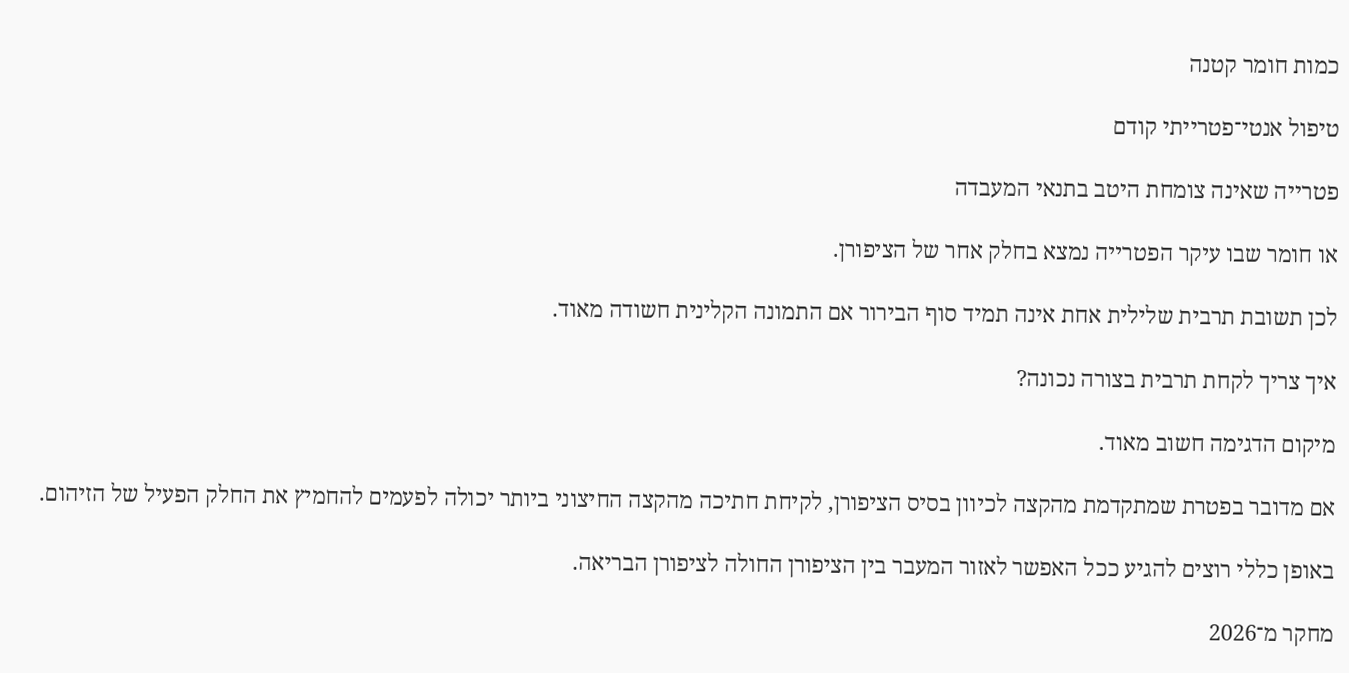כמות חומר קטנה

טיפול אנטי־פטרייתי קודם

פטרייה שאינה צומחת היטב בתנאי המעבדה

או חומר שבו עיקר הפטרייה נמצא בחלק אחר של הציפורן.

לכן תשובת תרבית שלילית אחת אינה תמיד סוף הבירור אם התמונה הקלינית חשודה מאוד.

איך צריך לקחת תרבית בצורה נכונה?

מיקום הדגימה חשוב מאוד.

אם מדובר בפטרת שמתקדמת מהקצה לכיוון בסיס הציפורן, לקיחת חתיכה מהקצה החיצוני ביותר יכולה לפעמים להחמיץ את החלק הפעיל של הזיהום.

באופן כללי רוצים להגיע ככל האפשר לאזור המעבר בין הציפורן החולה לציפורן הבריאה.

מחקר מ־2026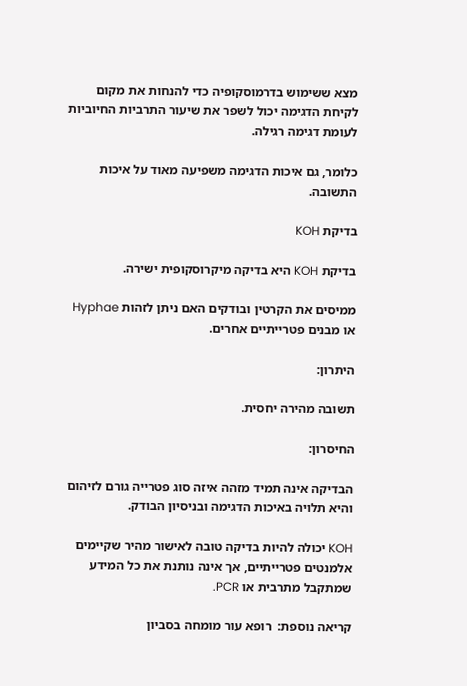מצא ששימוש בדרמוסקופיה כדי להנחות את מקום לקיחת הדגימה יכול לשפר את שיעור התרביות החיוביות לעומת דגימה רגילה.

כלומר, גם איכות הדגימה משפיעה מאוד על איכות התשובה.

בדיקת KOH

בדיקת KOH היא בדיקה מיקרוסקופית ישירה.

ממיסים את הקרטין ובודקים האם ניתן לזהות Hyphae או מבנים פטרייתיים אחרים.

היתרון:

תשובה מהירה יחסית.

החיסרון:

הבדיקה אינה תמיד מזהה איזה סוג פטרייה גורם לזיהום והיא תלויה באיכות הדגימה ובניסיון הבודק.

KOH יכולה להיות בדיקה טובה לאישור מהיר שקיימים אלמנטים פטרייתיים, אך אינה נותנת את כל המידע שמתקבל מתרבית או PCR.

קריאה נוספת:  רופא עור מומחה בסביון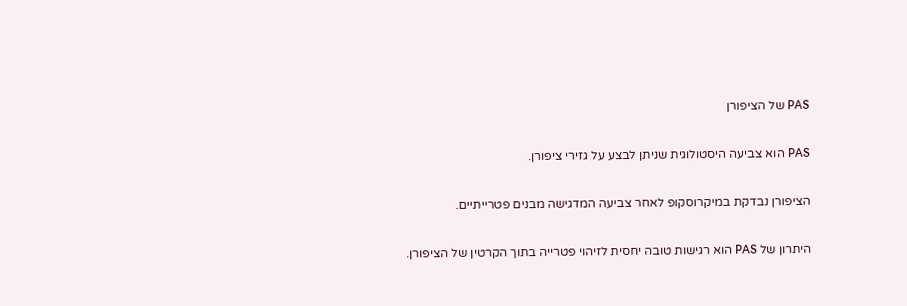PAS של הציפורן

PAS הוא צביעה היסטולוגית שניתן לבצע על גזירי ציפורן.

הציפורן נבדקת במיקרוסקופ לאחר צביעה המדגישה מבנים פטרייתיים.

היתרון של PAS הוא רגישות טובה יחסית לזיהוי פטרייה בתוך הקרטין של הציפורן.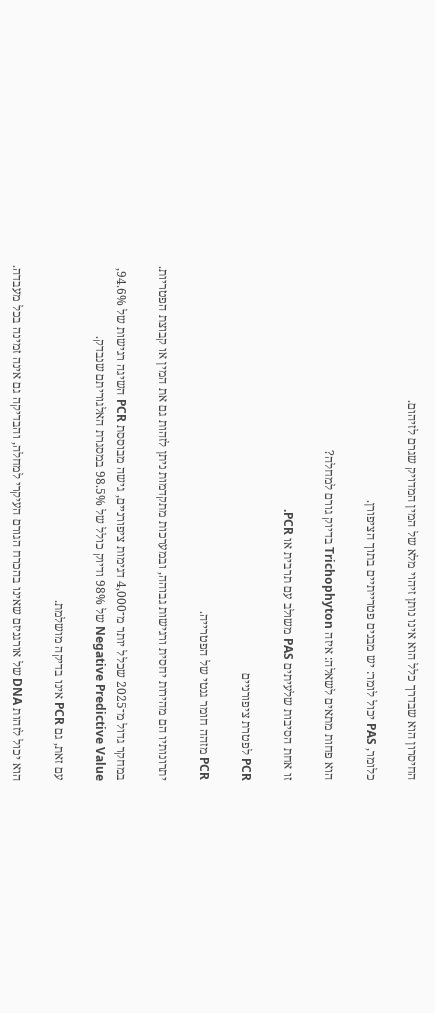החיסרון הוא שבדרך כלל הוא אינו נותן זיהוי מלא של המין המדויק שגרם לזיהום.

כלומר, PAS יכול לומר: יש מבנים פטרייתיים בתוך הציפורן.

הוא פחות מתאים לשאלה: איזה Trichophyton בדיוק גורם למחלה?

זו אחת הסיבות שלעיתים PAS משולב עם תרבית או PCR.

PCR לפטרת ציפורניים

PCR מזהה חומר גנטי של הפטרייה.

יתרונותיו הם מהירות יחסית ורגישות גבוהה, ובמערכות מתקדמות ניתן לזהות גם את המין או קבוצת הפטריות.

במחקר גדול מ־2025 שכלל יותר מ־4,000 דגימות ציפורניים, גישה מבוססת PCR השיגה רגישות של 94.6%, Negative Predictive Value של 98% ודיוק כולל של 98.5% במסגרת האלגוריתם שנבדק.

עם זאת, גם PCR אינו בדיקה מושלמת.

הוא יכול לזהות DNA של אורגניזם שאינו בהכרח הגורם העיקרי למחלה, והבדיקה גם אינה זמינה בכל מעבדה.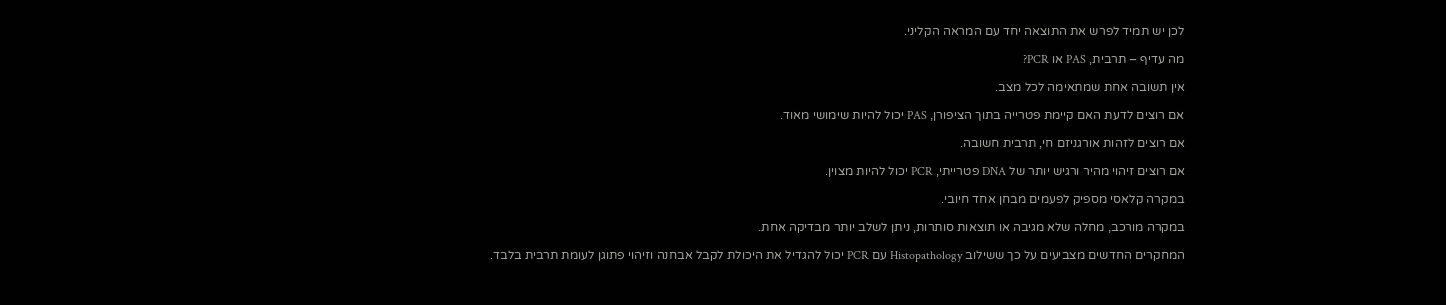לכן יש תמיד לפרש את התוצאה יחד עם המראה הקליני.

מה עדיף – תרבית, PAS או PCR?

אין תשובה אחת שמתאימה לכל מצב.

אם רוצים לדעת האם קיימת פטרייה בתוך הציפורן, PAS יכול להיות שימושי מאוד.

אם רוצים לזהות אורגניזם חי, תרבית חשובה.

אם רוצים זיהוי מהיר ורגיש יותר של DNA פטרייתי, PCR יכול להיות מצוין.

במקרה קלאסי מספיק לפעמים מבחן אחד חיובי.

במקרה מורכב, מחלה שלא מגיבה או תוצאות סותרות, ניתן לשלב יותר מבדיקה אחת.

המחקרים החדשים מצביעים על כך ששילוב Histopathology עם PCR יכול להגדיל את היכולת לקבל אבחנה וזיהוי פתוגן לעומת תרבית בלבד.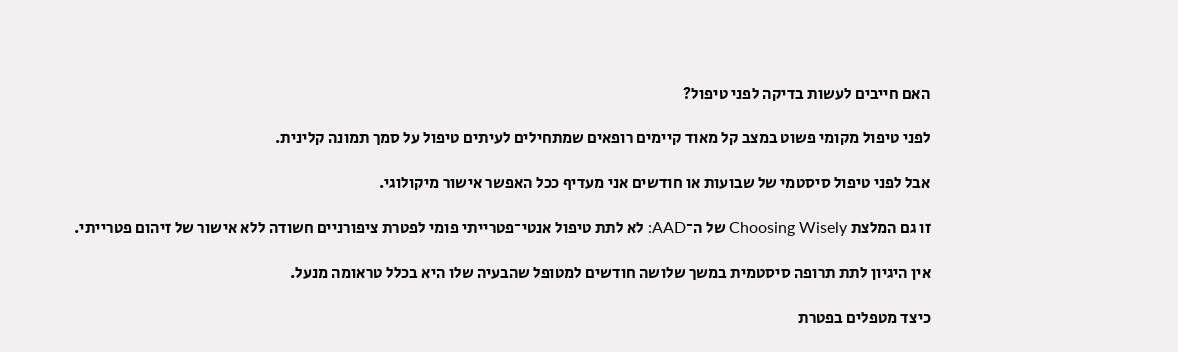האם חייבים לעשות בדיקה לפני טיפול?

לפני טיפול מקומי פשוט במצב קל מאוד קיימים רופאים שמתחילים לעיתים טיפול על סמך תמונה קלינית.

אבל לפני טיפול סיסטמי של שבועות או חודשים אני מעדיף ככל האפשר אישור מיקולוגי.

זו גם המלצת Choosing Wisely של ה־AAD: לא לתת טיפול אנטי־פטרייתי פומי לפטרת ציפורניים חשודה ללא אישור של זיהום פטרייתי.

אין היגיון לתת תרופה סיסטמית במשך שלושה חודשים למטופל שהבעיה שלו היא בכלל טראומה מנעל.

כיצד מטפלים בפטרת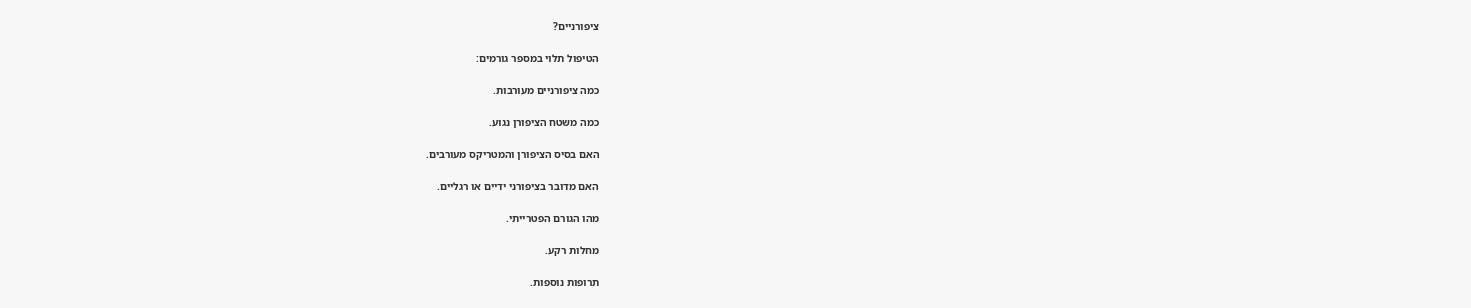ציפורניים?

הטיפול תלוי במספר גורמים:

כמה ציפורניים מעורבות.

כמה משטח הציפורן נגוע.

האם בסיס הציפורן והמטריקס מעורבים.

האם מדובר בציפורני ידיים או רגליים.

מהו הגורם הפטרייתי.

מחלות רקע.

תרופות נוספות.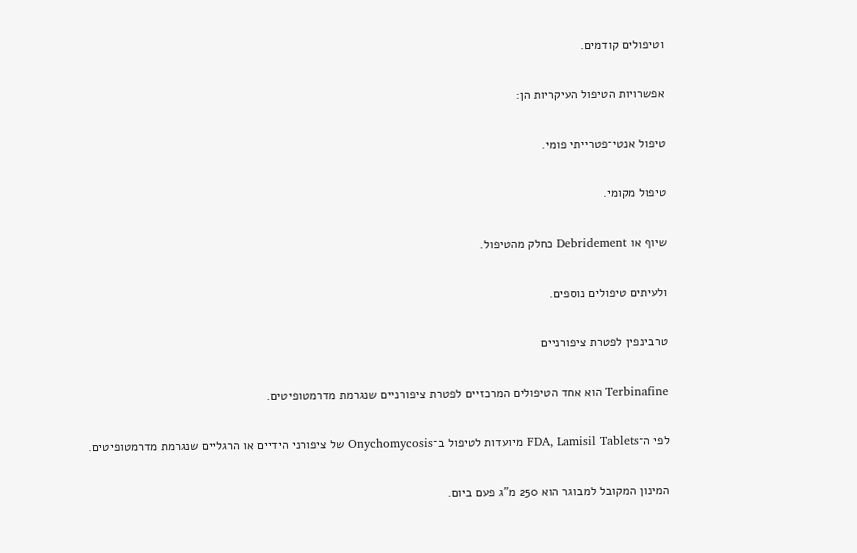וטיפולים קודמים.

אפשרויות הטיפול העיקריות הן:

טיפול אנטי־פטרייתי פומי.

טיפול מקומי.

שיוף או Debridement כחלק מהטיפול.

ולעיתים טיפולים נוספים.

טרבינפין לפטרת ציפורניים

Terbinafine הוא אחד הטיפולים המרכזיים לפטרת ציפורניים שנגרמת מדרמטופיטים.

לפי ה־FDA, Lamisil Tablets מיועדות לטיפול ב־Onychomycosis של ציפורני הידיים או הרגליים שנגרמת מדרמטופיטים.

המינון המקובל למבוגר הוא 250 מ"ג פעם ביום.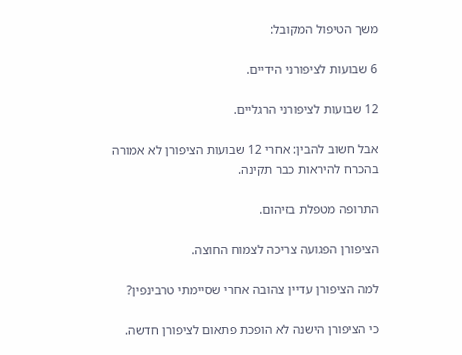משך הטיפול המקובל:

6 שבועות לציפורני הידיים.

12 שבועות לציפורני הרגליים.

אבל חשוב להבין: אחרי 12 שבועות הציפורן לא אמורה בהכרח להיראות כבר תקינה.

התרופה מטפלת בזיהום.

הציפורן הפגועה צריכה לצמוח החוצה.

למה הציפורן עדיין צהובה אחרי שסיימתי טרבינפין?

כי הציפורן הישנה לא הופכת פתאום לציפורן חדשה.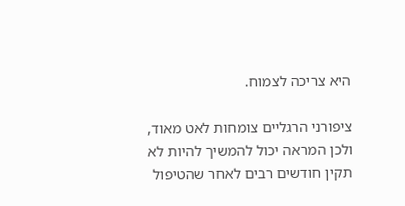היא צריכה לצמוח.

ציפורני הרגליים צומחות לאט מאוד, ולכן המראה יכול להמשיך להיות לא תקין חודשים רבים לאחר שהטיפול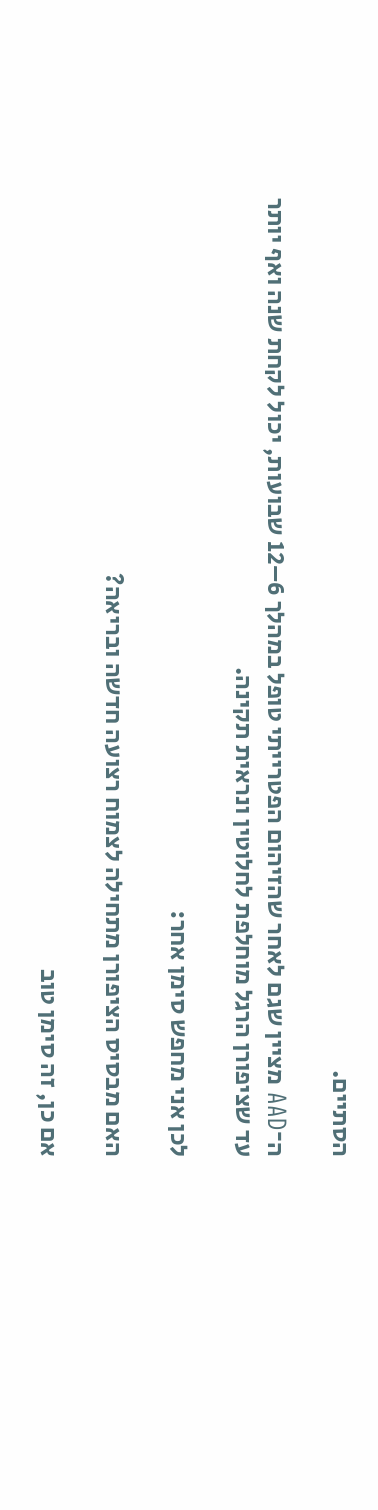הסתיים.

ה־AAD מציין שגם לאחר שהזיהום הפטרייתי טופל במהלך 6–12 שבועות, יכול לקחת שנה ואף יותר עד שציפורן הרגל מוחלפת לחלוטין ונראית תקינה.

לכן אני מחפש סימן אחר:

האם מבסיס הציפורן מתחילה לצמוח רצועה חדשה ובריאה?

אם כן, זה סימן טוב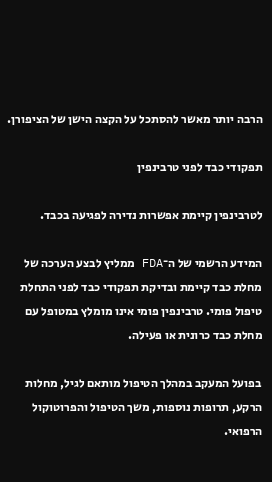הרבה יותר מאשר להסתכל על הקצה הישן של הציפורן.

תפקודי כבד לפני טרבינפין

לטרבינפין קיימת אפשרות נדירה לפגיעה בכבד.

המידע הרשמי של ה־FDA ממליץ לבצע הערכה של מחלת כבד קיימת ובדיקת תפקודי כבד לפני התחלת טיפול פומי. טרבינפין פומי אינו מומלץ במטופל עם מחלת כבד כרונית או פעילה.

בפועל המעקב במהלך הטיפול מותאם לגיל, מחלות הרקע, תרופות נוספות, משך הטיפול והפרוטוקול הרפואי.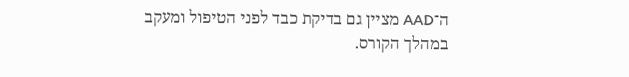ה־AAD מציין גם בדיקת כבד לפני הטיפול ומעקב במהלך הקורס.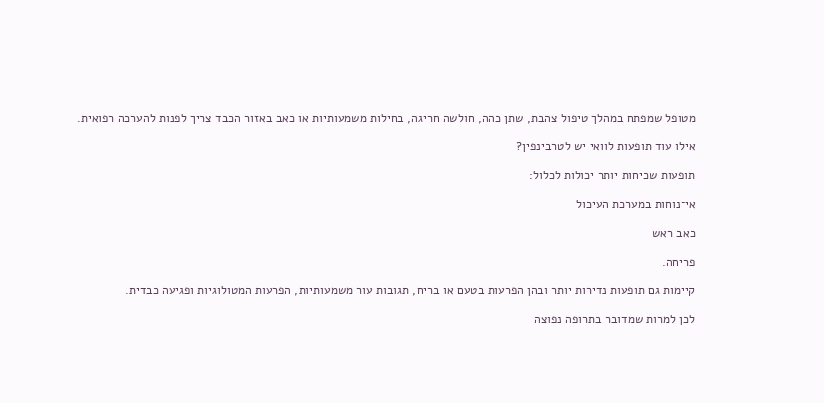מטופל שמפתח במהלך טיפול צהבת, שתן כהה, חולשה חריגה, בחילות משמעותיות או כאב באזור הכבד צריך לפנות להערכה רפואית.

אילו עוד תופעות לוואי יש לטרבינפין?

תופעות שכיחות יותר יכולות לכלול:

אי־נוחות במערכת העיכול

כאב ראש

פריחה.

קיימות גם תופעות נדירות יותר ובהן הפרעות בטעם או בריח, תגובות עור משמעותיות, הפרעות המטולוגיות ופגיעה כבדית.

לכן למרות שמדובר בתרופה נפוצה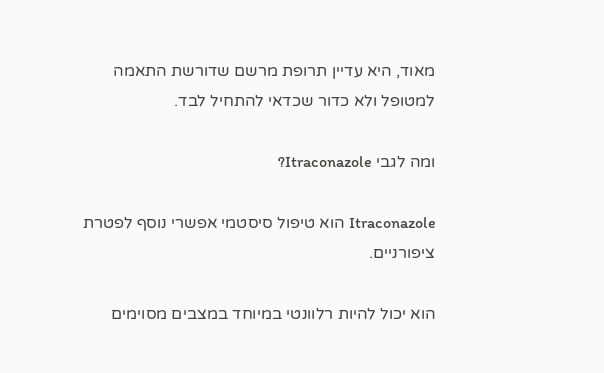מאוד, היא עדיין תרופת מרשם שדורשת התאמה למטופל ולא כדור שכדאי להתחיל לבד.

ומה לגבי Itraconazole?

Itraconazole הוא טיפול סיסטמי אפשרי נוסף לפטרת ציפורניים.

הוא יכול להיות רלוונטי במיוחד במצבים מסוימים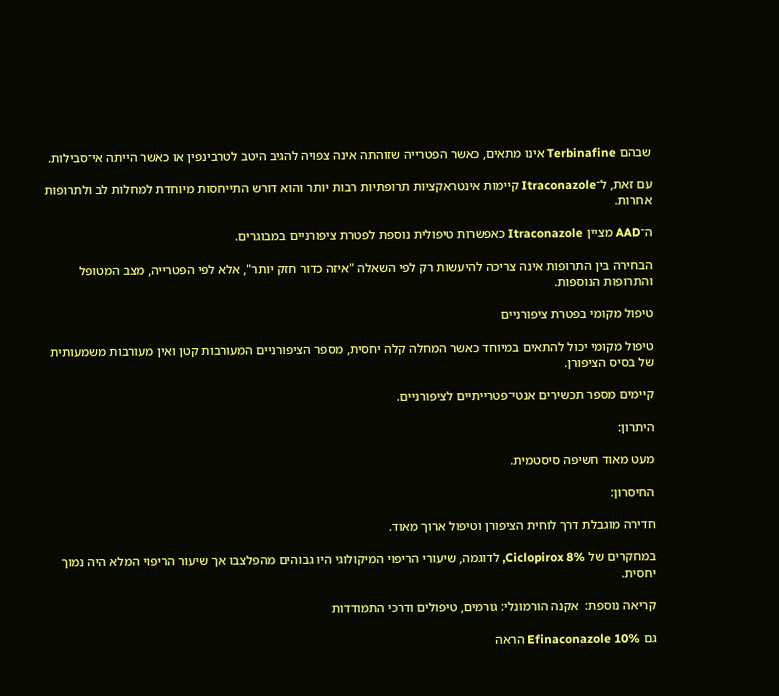שבהם Terbinafine אינו מתאים, כאשר הפטרייה שזוהתה אינה צפויה להגיב היטב לטרבינפין או כאשר הייתה אי־סבילות.

עם זאת, ל־Itraconazole קיימות אינטראקציות תרופתיות רבות יותר והוא דורש התייחסות מיוחדת למחלות לב ולתרופות אחרות.

ה־AAD מציין Itraconazole כאפשרות טיפולית נוספת לפטרת ציפורניים במבוגרים.

הבחירה בין התרופות אינה צריכה להיעשות רק לפי השאלה "איזה כדור חזק יותר", אלא לפי הפטרייה, מצב המטופל והתרופות הנוספות.

טיפול מקומי בפטרת ציפורניים

טיפול מקומי יכול להתאים במיוחד כאשר המחלה קלה יחסית, מספר הציפורניים המעורבות קטן ואין מעורבות משמעותית של בסיס הציפורן.

קיימים מספר תכשירים אנטי־פטרייתיים לציפורניים.

היתרון:

מעט מאוד חשיפה סיסטמית.

החיסרון:

חדירה מוגבלת דרך לוחית הציפורן וטיפול ארוך מאוד.

במחקרים של Ciclopirox 8%, לדוגמה, שיעורי הריפוי המיקולוגי היו גבוהים מהפלצבו אך שיעור הריפוי המלא היה נמוך יחסית.

קריאה נוספת:  אקנה הורמונלי: גורמים, טיפולים ודרכי התמודדות

גם Efinaconazole 10% הראה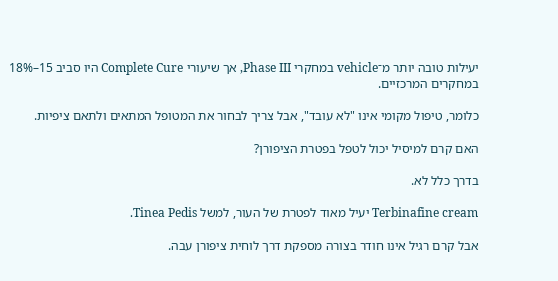יעילות טובה יותר מ־vehicle במחקרי Phase III, אך שיעורי Complete Cure היו סביב 15–18% במחקרים המרכזיים.

כלומר, טיפול מקומי אינו "לא עובד", אבל צריך לבחור את המטופל המתאים ולתאם ציפיות.

האם קרם למיסיל יכול לטפל בפטרת הציפורן?

בדרך כלל לא.

Terbinafine cream יעיל מאוד לפטרת של העור, למשל Tinea Pedis.

אבל קרם רגיל אינו חודר בצורה מספקת דרך לוחית ציפורן עבה.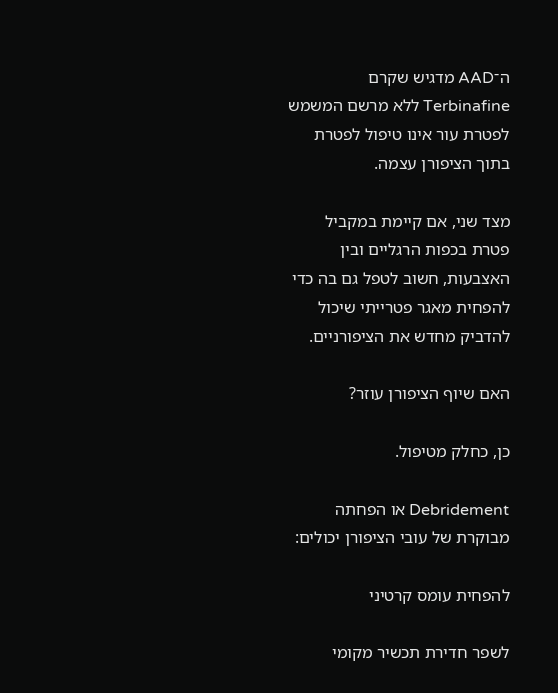ה־AAD מדגיש שקרם Terbinafine ללא מרשם המשמש לפטרת עור אינו טיפול לפטרת בתוך הציפורן עצמה.

מצד שני, אם קיימת במקביל פטרת בכפות הרגליים ובין האצבעות, חשוב לטפל גם בה כדי להפחית מאגר פטרייתי שיכול להדביק מחדש את הציפורניים.

האם שיוף הציפורן עוזר?

כן, כחלק מטיפול.

Debridement או הפחתה מבוקרת של עובי הציפורן יכולים:

להפחית עומס קרטיני

לשפר חדירת תכשיר מקומי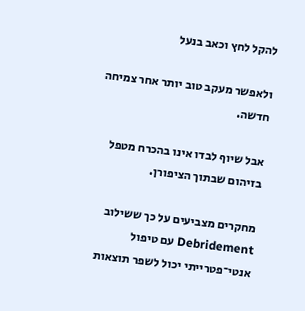להקל לחץ וכאב בנעל

ולאפשר מעקב טוב יותר אחר צמיחה חדשה.

אבל שיוף לבדו אינו בהכרח מטפל בזיהום שבתוך הציפורן.

מחקרים מצביעים על כך ששילוב Debridement עם טיפול אנטי־פטרייתי יכול לשפר תוצאות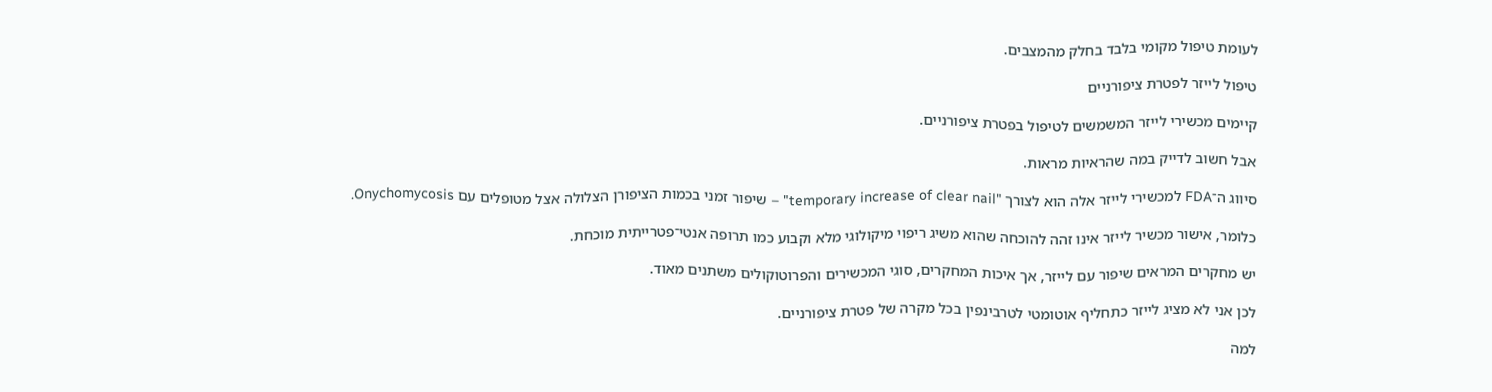לעומת טיפול מקומי בלבד בחלק מהמצבים.

טיפול לייזר לפטרת ציפורניים

קיימים מכשירי לייזר המשמשים לטיפול בפטרת ציפורניים.

אבל חשוב לדייק במה שהראיות מראות.

סיווג ה־FDA למכשירי לייזר אלה הוא לצורך "temporary increase of clear nail" – שיפור זמני בכמות הציפורן הצלולה אצל מטופלים עם Onychomycosis.

כלומר, אישור מכשיר לייזר אינו זהה להוכחה שהוא משיג ריפוי מיקולוגי מלא וקבוע כמו תרופה אנטי־פטרייתית מוכחת.

יש מחקרים המראים שיפור עם לייזר, אך איכות המחקרים, סוגי המכשירים והפרוטוקולים משתנים מאוד.

לכן אני לא מציג לייזר כתחליף אוטומטי לטרבינפין בכל מקרה של פטרת ציפורניים.

למה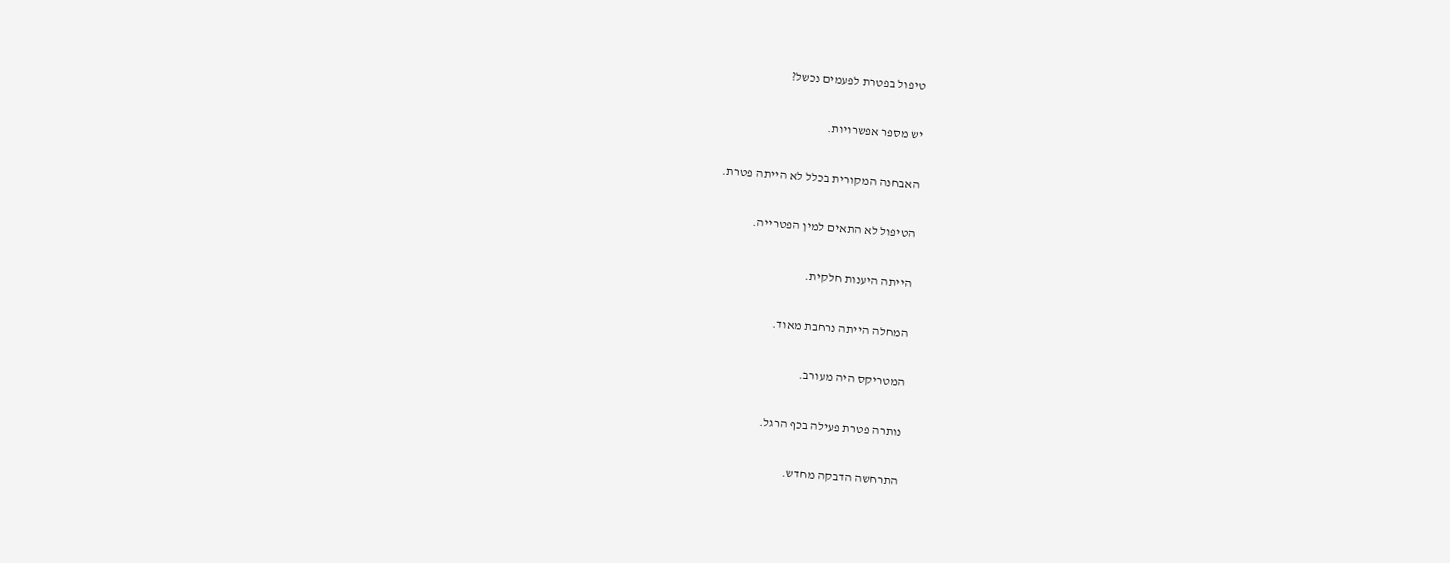טיפול בפטרת לפעמים נכשל?

יש מספר אפשרויות.

האבחנה המקורית בכלל לא הייתה פטרת.

הטיפול לא התאים למין הפטרייה.

הייתה היענות חלקית.

המחלה הייתה נרחבת מאוד.

המטריקס היה מעורב.

נותרה פטרת פעילה בכף הרגל.

התרחשה הדבקה מחדש.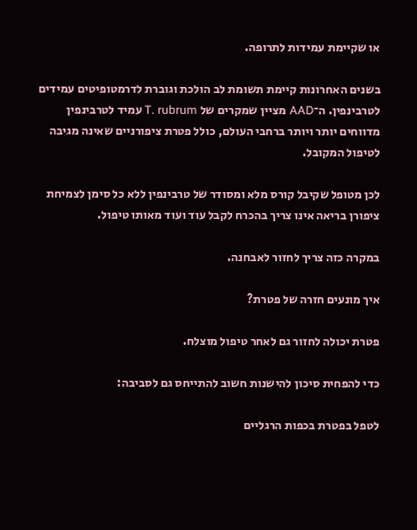או שקיימת עמידות לתרופה.

בשנים האחרונות קיימת תשומת לב הולכת וגוברת לדרמטופיטים עמידים לטרבינפין. ה־AAD מציין שמקרים של T. rubrum עמיד לטרבינפין מדווחים יותר ויותר ברחבי העולם, כולל פטרת ציפורניים שאינה מגיבה לטיפול המקובל.

לכן מטופל שקיבל קורס מלא ומסודר של טרבינפין ללא כל סימן לצמיחת ציפורן בריאה אינו צריך בהכרח לקבל עוד ועוד מאותו טיפול.

במקרה כזה צריך לחזור לאבחנה.

איך מונעים חזרה של פטרת?

פטרת יכולה לחזור גם לאחר טיפול מוצלח.

כדי להפחית סיכון להישנות חשוב להתייחס גם לסביבה:

לטפל בפטרת בכפות הרגליים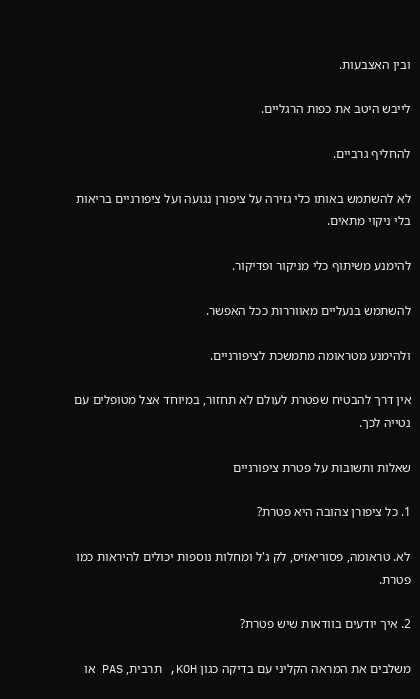ובין האצבעות.

לייבש היטב את כפות הרגליים.

להחליף גרביים.

לא להשתמש באותו כלי גזירה על ציפורן נגועה ועל ציפורניים בריאות בלי ניקוי מתאים.

להימנע משיתוף כלי מניקור ופדיקור.

להשתמש בנעליים מאווררות ככל האפשר.

ולהימנע מטראומה מתמשכת לציפורניים.

אין דרך להבטיח שפטרת לעולם לא תחזור, במיוחד אצל מטופלים עם נטייה לכך.

שאלות ותשובות על פטרת ציפורניים

1. כל ציפורן צהובה היא פטרת?

לא. טראומה, פסוריאזיס, לק ג'ל ומחלות נוספות יכולים להיראות כמו פטרת.

2. איך יודעים בוודאות שיש פטרת?

משלבים את המראה הקליני עם בדיקה כגון KOH, תרבית, PAS או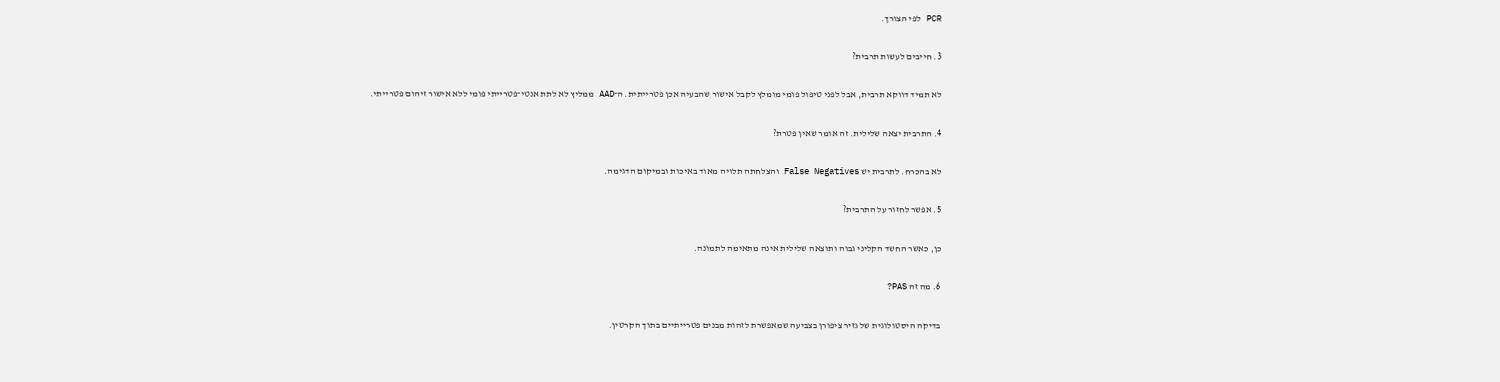PCR לפי הצורך.

3. חייבים לעשות תרבית?

לא תמיד דווקא תרבית, אבל לפני טיפול פומי מומלץ לקבל אישור שהבעיה אכן פטרייתית. ה־AAD ממליץ לא לתת אנטי־פטרייתי פומי ללא אישור זיהום פטרייתי.

4. התרבית יצאה שלילית. זה אומר שאין פטרת?

לא בהכרח. לתרבית יש False Negatives והצלחתה תלויה מאוד באיכות ובמיקום הדגימה.

5. אפשר לחזור על התרבית?

כן, כאשר החשד הקליני גבוה ותוצאה שלילית אינה מתאימה לתמונה.

6. מה זה PAS?

בדיקה היסטולוגית של גזיר ציפורן בצביעה שמאפשרת לזהות מבנים פטרייתיים בתוך הקרטין.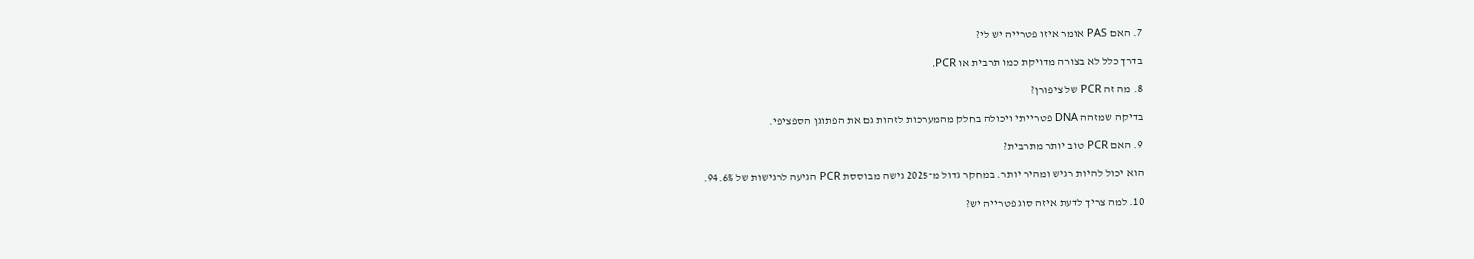7. האם PAS אומר איזו פטרייה יש לי?

בדרך כלל לא בצורה מדויקת כמו תרבית או PCR.

8. מה זה PCR של ציפורן?

בדיקה שמזהה DNA פטרייתי ויכולה בחלק מהמערכות לזהות גם את הפתוגן הספציפי.

9. האם PCR טוב יותר מתרבית?

הוא יכול להיות רגיש ומהיר יותר. במחקר גדול מ־2025 גישה מבוססת PCR הגיעה לרגישות של 94.6%.

10. למה צריך לדעת איזה סוג פטרייה יש?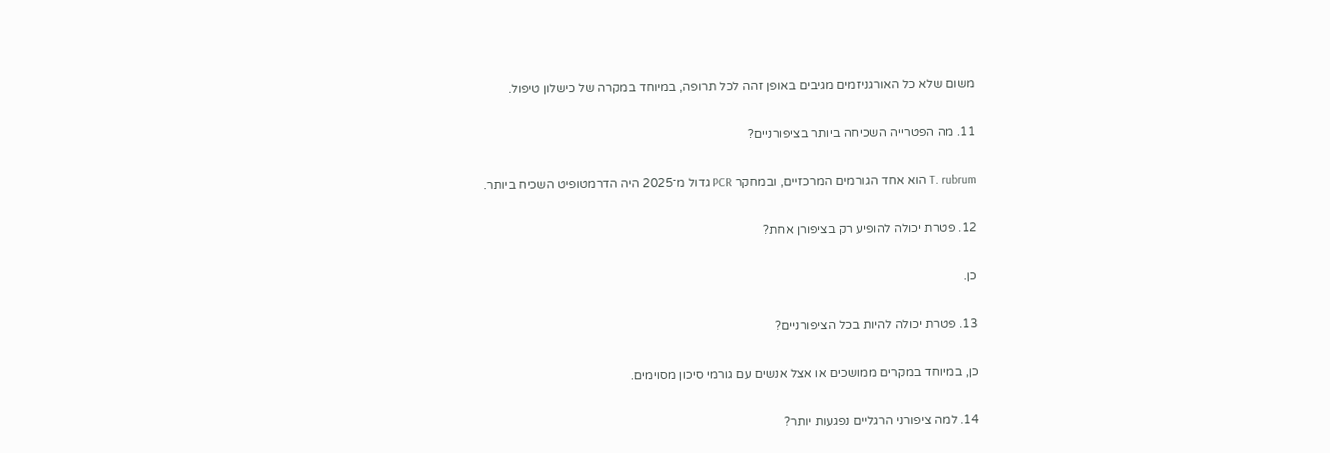משום שלא כל האורגניזמים מגיבים באופן זהה לכל תרופה, במיוחד במקרה של כישלון טיפול.

11. מה הפטרייה השכיחה ביותר בציפורניים?

T. rubrum הוא אחד הגורמים המרכזיים, ובמחקר PCR גדול מ־2025 היה הדרמטופיט השכיח ביותר.

12. פטרת יכולה להופיע רק בציפורן אחת?

כן.

13. פטרת יכולה להיות בכל הציפורניים?

כן, במיוחד במקרים ממושכים או אצל אנשים עם גורמי סיכון מסוימים.

14. למה ציפורני הרגליים נפגעות יותר?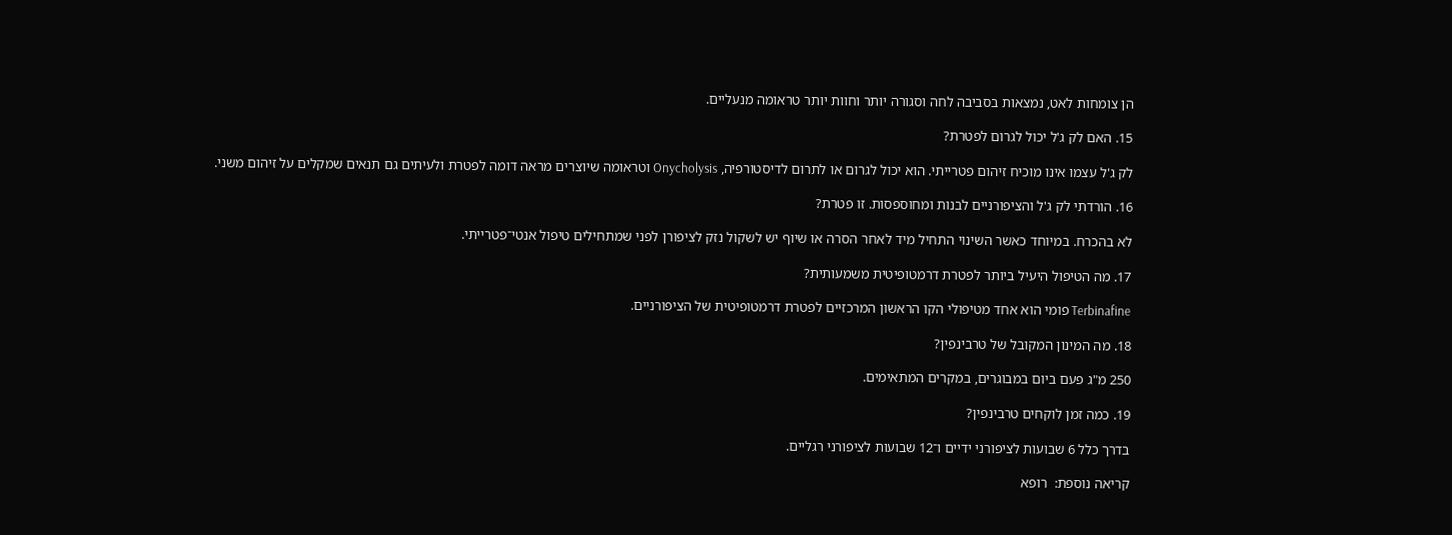הן צומחות לאט, נמצאות בסביבה לחה וסגורה יותר וחוות יותר טראומה מנעליים.

15. האם לק ג'ל יכול לגרום לפטרת?

לק ג'ל עצמו אינו מוכיח זיהום פטרייתי. הוא יכול לגרום או לתרום לדיסטורפיה, Onycholysis וטראומה שיוצרים מראה דומה לפטרת ולעיתים גם תנאים שמקלים על זיהום משני.

16. הורדתי לק ג'ל והציפורניים לבנות ומחוספסות. זו פטרת?

לא בהכרח. במיוחד כאשר השינוי התחיל מיד לאחר הסרה או שיוף יש לשקול נזק לציפורן לפני שמתחילים טיפול אנטי־פטרייתי.

17. מה הטיפול היעיל ביותר לפטרת דרמטופיטית משמעותית?

Terbinafine פומי הוא אחד מטיפולי הקו הראשון המרכזיים לפטרת דרמטופיטית של הציפורניים.

18. מה המינון המקובל של טרבינפין?

250 מ"ג פעם ביום במבוגרים, במקרים המתאימים.

19. כמה זמן לוקחים טרבינפין?

בדרך כלל 6 שבועות לציפורני ידיים ו־12 שבועות לציפורני רגליים.

קריאה נוספת:  רופא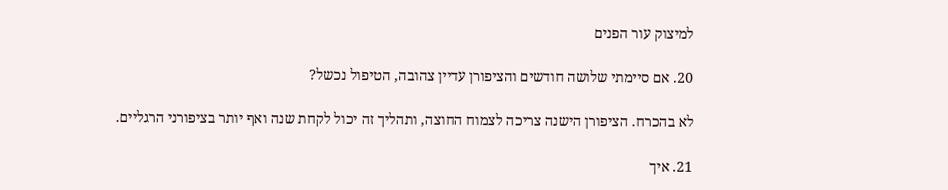למיצוק עור הפנים

20. אם סיימתי שלושה חודשים והציפורן עדיין צהובה, הטיפול נכשל?

לא בהכרח. הציפורן הישנה צריכה לצמוח החוצה, ותהליך זה יכול לקחת שנה ואף יותר בציפורני הרגליים.

21. איך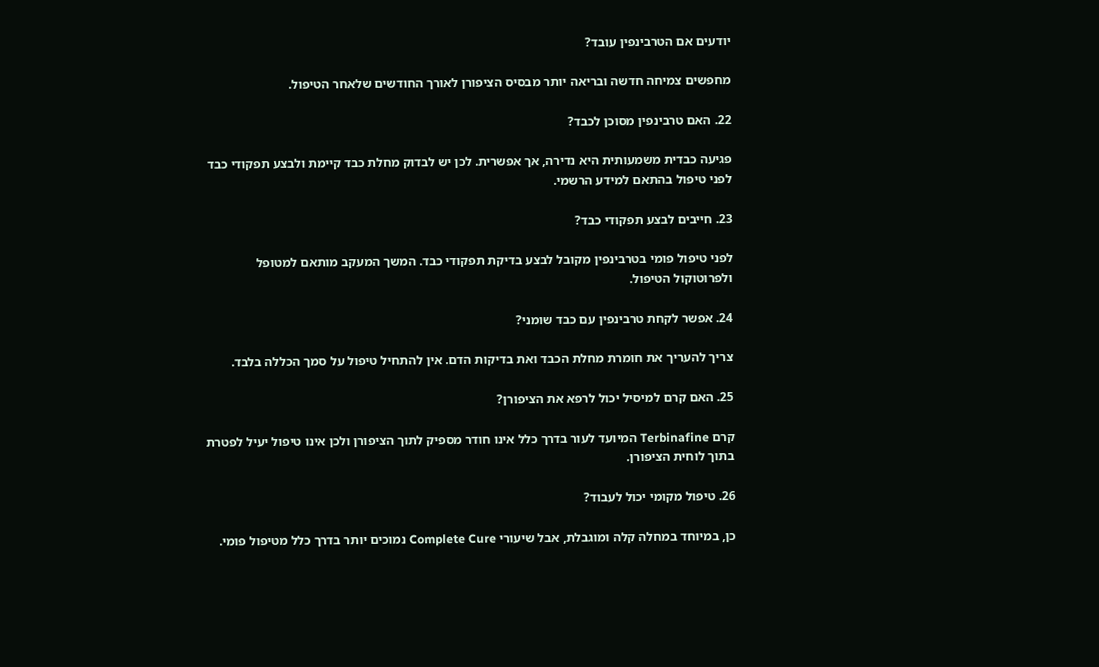יודעים אם הטרבינפין עובד?

מחפשים צמיחה חדשה ובריאה יותר מבסיס הציפורן לאורך החודשים שלאחר הטיפול.

22. האם טרבינפין מסוכן לכבד?

פגיעה כבדית משמעותית היא נדירה, אך אפשרית. לכן יש לבדוק מחלת כבד קיימת ולבצע תפקודי כבד לפני טיפול בהתאם למידע הרשמי.

23. חייבים לבצע תפקודי כבד?

לפני טיפול פומי בטרבינפין מקובל לבצע בדיקת תפקודי כבד. המשך המעקב מותאם למטופל ולפרוטוקול הטיפול.

24. אפשר לקחת טרבינפין עם כבד שומני?

צריך להעריך את חומרת מחלת הכבד ואת בדיקות הדם. אין להתחיל טיפול על סמך הכללה בלבד.

25. האם קרם למיסיל יכול לרפא את הציפורן?

קרם Terbinafine המיועד לעור בדרך כלל אינו חודר מספיק לתוך הציפורן ולכן אינו טיפול יעיל לפטרת בתוך לוחית הציפורן.

26. טיפול מקומי יכול לעבוד?

כן, במיוחד במחלה קלה ומוגבלת, אבל שיעורי Complete Cure נמוכים יותר בדרך כלל מטיפול פומי.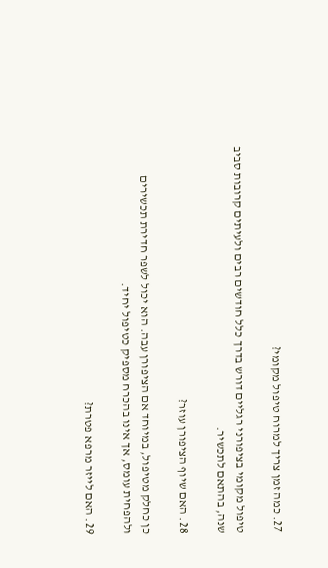27. כמה זמן צריך למרוח טיפול מקומי?

טיפול מקומי בציפורני רגליים דורש בדרך כלל חודשים רבים ולעיתים קרובות סביב שנה, בהתאם לתכשיר.

28. האם שיוף הציפורן עוזר?

כן כחלק מטיפול, במיוחד אם הציפורן עבה. הוא יכול לשפר חדירת תכשירים ולהפחית עומס, אך אינו בהכרח מספיק כטיפול יחיד.

29. האם לייזר מרפא פטרת?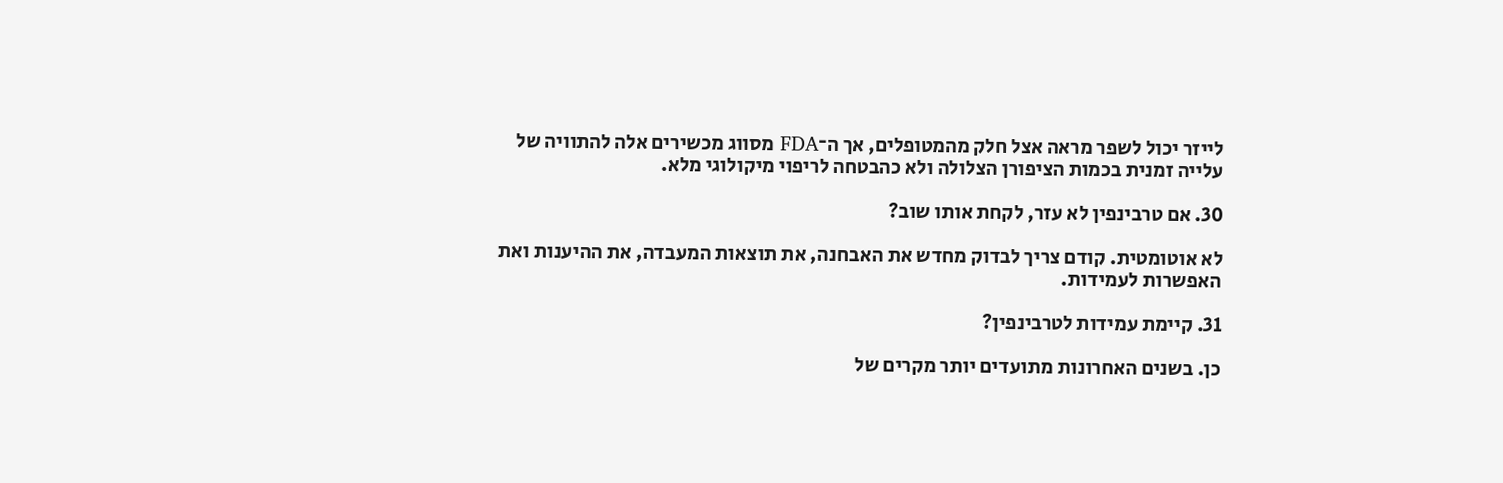לייזר יכול לשפר מראה אצל חלק מהמטופלים, אך ה־FDA מסווג מכשירים אלה להתוויה של עלייה זמנית בכמות הציפורן הצלולה ולא כהבטחה לריפוי מיקולוגי מלא.

30. אם טרבינפין לא עזר, לקחת אותו שוב?

לא אוטומטית. קודם צריך לבדוק מחדש את האבחנה, את תוצאות המעבדה, את ההיענות ואת האפשרות לעמידות.

31. קיימת עמידות לטרבינפין?

כן. בשנים האחרונות מתועדים יותר מקרים של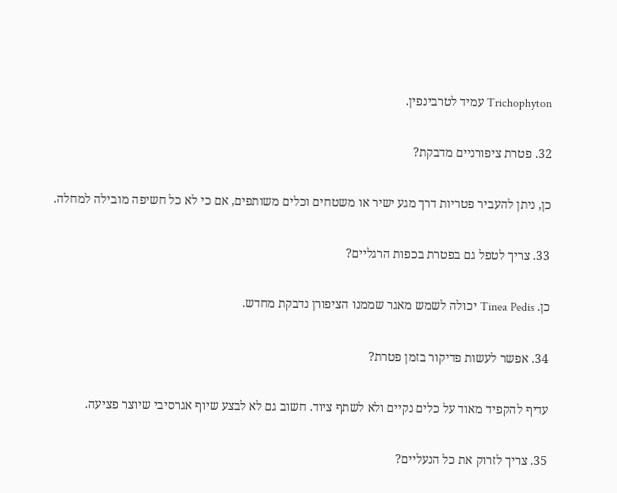Trichophyton עמיד לטרבינפין.

32. פטרת ציפורניים מדבקת?

כן, ניתן להעביר פטריות דרך מגע ישיר או משטחים וכלים משותפים, אם כי לא כל חשיפה מובילה למחלה.

33. צריך לטפל גם בפטרת בכפות הרגליים?

כן. Tinea Pedis יכולה לשמש מאגר שממנו הציפורן נדבקת מחדש.

34. אפשר לעשות פדיקור בזמן פטרת?

עדיף להקפיד מאוד על כלים נקיים ולא לשתף ציוד. חשוב גם לא לבצע שיוף אגרסיבי שיוצר פציעה.

35. צריך לזרוק את כל הנעליים?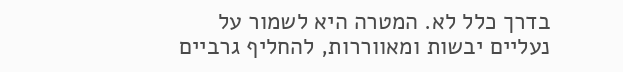בדרך כלל לא. המטרה היא לשמור על נעליים יבשות ומאווררות, להחליף גרביים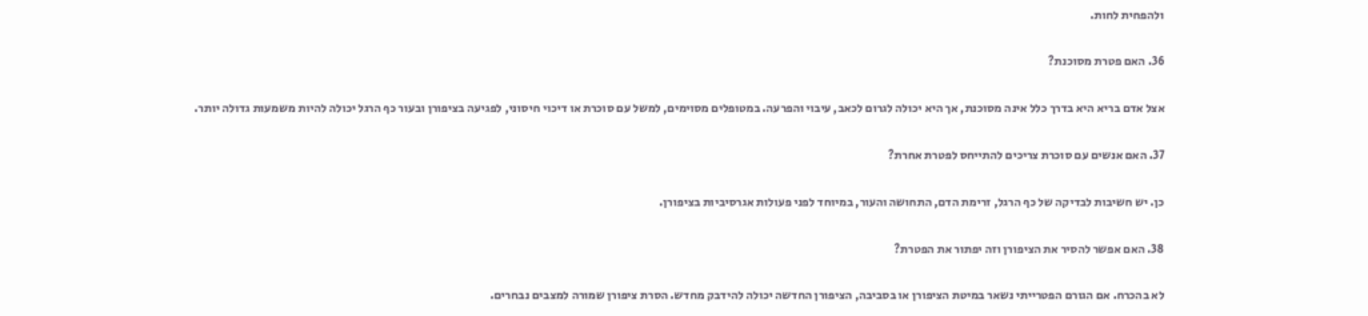ולהפחית לחות.

36. האם פטרת מסוכנת?

אצל אדם בריא היא בדרך כלל אינה מסוכנת, אך היא יכולה לגרום לכאב, עיבוי והפרעה. במטופלים מסוימים, למשל עם סוכרת או דיכוי חיסוני, לפגיעה בציפורן ובעור כף הרגל יכולה להיות משמעות גדולה יותר.

37. האם אנשים עם סוכרת צריכים להתייחס לפטרת אחרת?

כן. יש חשיבות לבדיקה של כף הרגל, זרימת הדם, התחושה והעור, במיוחד לפני פעולות אגרסיביות בציפורן.

38. האם אפשר להסיר את הציפורן וזה יפתור את הפטרת?

לא בהכרח. אם הגורם הפטרייתי נשאר במיטת הציפורן או בסביבה, הציפורן החדשה יכולה להידבק מחדש. הסרת ציפורן שמורה למצבים נבחרים.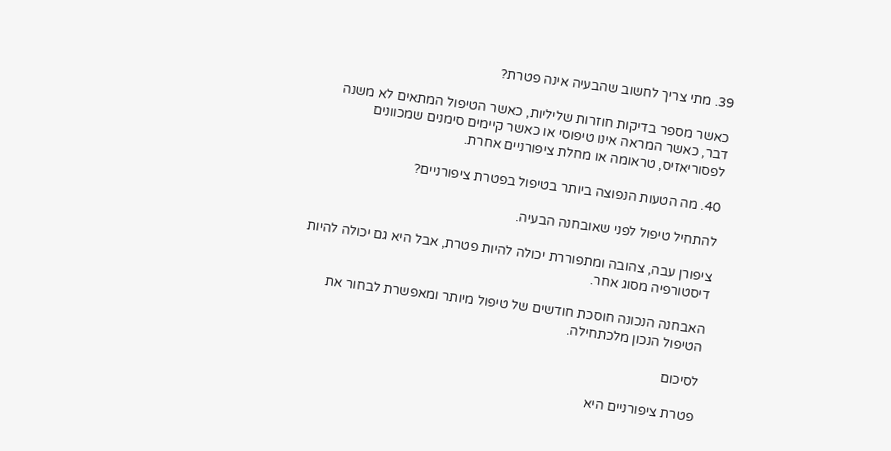39. מתי צריך לחשוב שהבעיה אינה פטרת?

כאשר מספר בדיקות חוזרות שליליות, כאשר הטיפול המתאים לא משנה דבר, כאשר המראה אינו טיפוסי או כאשר קיימים סימנים שמכוונים לפסוריאזיס, טראומה או מחלת ציפורניים אחרת.

40. מה הטעות הנפוצה ביותר בטיפול בפטרת ציפורניים?

להתחיל טיפול לפני שאובחנה הבעיה.

ציפורן עבה, צהובה ומתפוררת יכולה להיות פטרת, אבל היא גם יכולה להיות דיסטורפיה מסוג אחר.

האבחנה הנכונה חוסכת חודשים של טיפול מיותר ומאפשרת לבחור את הטיפול הנכון מלכתחילה.

לסיכום

פטרת ציפורניים היא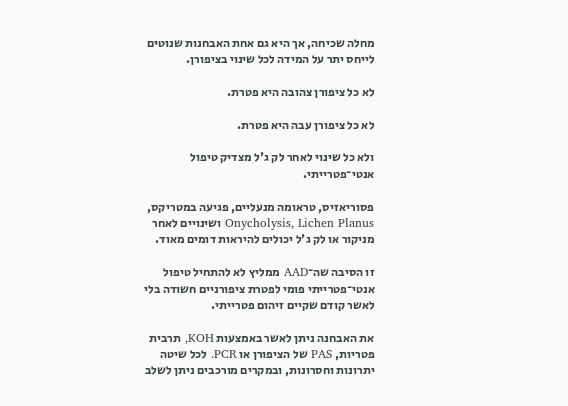מחלה שכיחה, אך היא גם אחת האבחנות שנוטים לייחס יתר על המידה לכל שינוי בציפורן.

לא כל ציפורן צהובה היא פטרת.

לא כל ציפורן עבה היא פטרת.

ולא כל שינוי לאחר לק ג'ל מצדיק טיפול אנטי־פטרייתי.

פסוריאזיס, טראומה מנעליים, פגיעה במטריקס, Onycholysis, Lichen Planus ושינויים לאחר מניקור או לק ג'ל יכולים להיראות דומים מאוד.

זו הסיבה שה־AAD ממליץ לא להתחיל טיפול אנטי־פטרייתי פומי לפטרת ציפורניים חשודה בלי לאשר קודם שקיים זיהום פטרייתי.

את האבחנה ניתן לאשר באמצעות KOH, תרבית פטריות, PAS של הציפורן או PCR. לכל שיטה יתרונות וחסרונות, ובמקרים מורכבים ניתן לשלב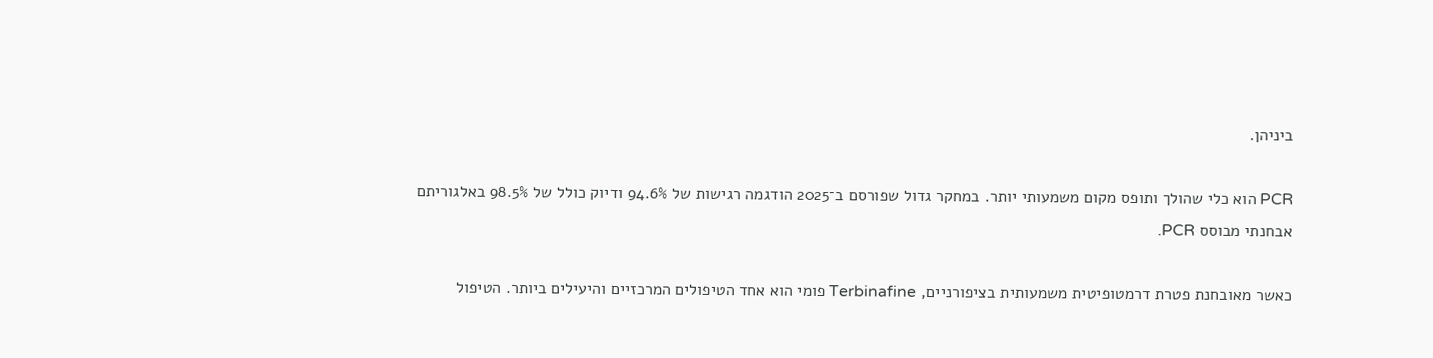ביניהן.

PCR הוא כלי שהולך ותופס מקום משמעותי יותר. במחקר גדול שפורסם ב־2025 הודגמה רגישות של 94.6% ודיוק כולל של 98.5% באלגוריתם אבחנתי מבוסס PCR.

כאשר מאובחנת פטרת דרמטופיטית משמעותית בציפורניים, Terbinafine פומי הוא אחד הטיפולים המרכזיים והיעילים ביותר. הטיפול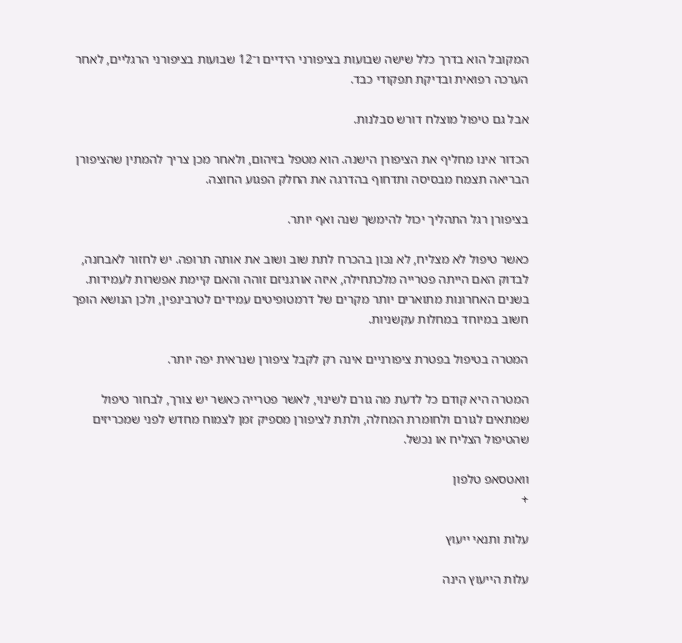המקובל הוא בדרך כלל שישה שבועות בציפורני הידיים ו־12 שבועות בציפורני הרגליים, לאחר הערכה רפואית ובדיקת תפקודי כבד.

אבל גם טיפול מוצלח דורש סבלנות.

הכדור אינו מחליף את הציפורן הישנה. הוא מטפל בזיהום, ולאחר מכן צריך להמתין שהציפורן הבריאה תצמח מבסיסה ותדחוף בהדרגה את החלק הפגוע החוצה.

בציפורן רגל התהליך יכול להימשך שנה ואף יותר.

כאשר טיפול לא מצליח, לא נכון בהכרח לתת שוב ושוב את אותה תרופה. יש לחזור לאבחנה, לבדוק האם הייתה פטרייה מלכתחילה, איזה אורגניזם זוהה והאם קיימת אפשרות לעמידות. בשנים האחרונות מתוארים יותר מקרים של דרמטופיטים עמידים לטרבינפין, ולכן הנושא הופך חשוב במיוחד במחלות עקשניות.

המטרה בטיפול בפטרת ציפורניים אינה רק לקבל ציפורן שנראית יפה יותר.

המטרה היא קודם כל לדעת מה גורם לשינוי, לאשר פטרייה כאשר יש צורך, לבחור טיפול שמתאים לגורם ולחומרת המחלה, ולתת לציפורן מספיק זמן לצמוח מחדש לפני שמכריזים שהטיפול הצליח או נכשל.

וואטסאפ טלפון
+

עלות ותנאי ייעוץ

עלות הייעוץ הינה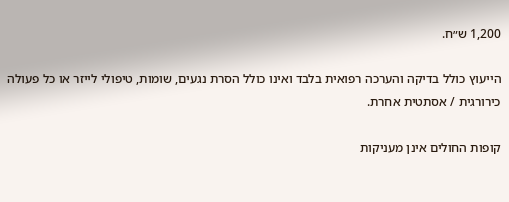1,200 ש״ח.

הייעוץ כולל בדיקה והערכה רפואית בלבד ואינו כולל הסרת נגעים, שומות, טיפולי לייזר או כל פעולה כירורגית / אסתטית אחרת.

קופות החולים אינן מעניקות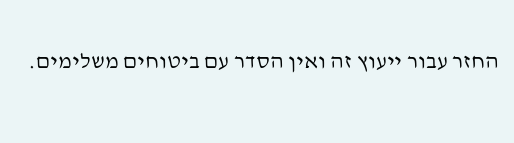החזר עבור ייעוץ זה ואין הסדר עם ביטוחים משלימים.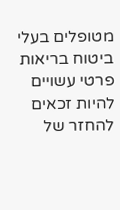מטופלים בעלי ביטוח בריאות פרטי עשויים להיות זכאים להחזר של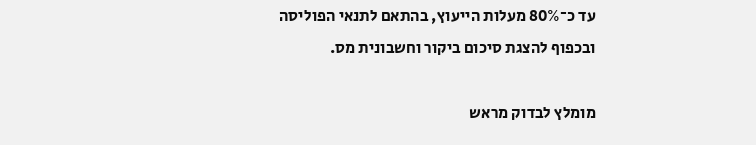עד כ־80% מעלות הייעוץ, בהתאם לתנאי הפוליסה ובכפוף להצגת סיכום ביקור וחשבונית מס.

מומלץ לבדוק מראש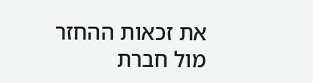את זכאות ההחזר מול חברת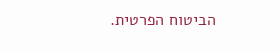הביטוח הפרטית.